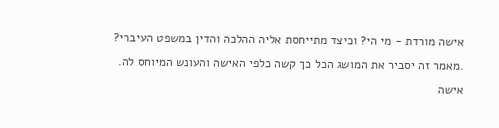אישה מורדת - מי הי? וכיצד מתייחסת אליה ההלכה והדין במשפט העיברי?
.מאמר זה יסביר את המושג הכל כך קשה כלפי האישה והעונש המיוחס לה.
אישה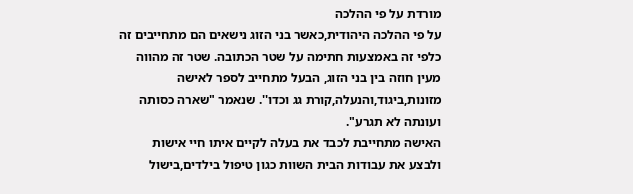מורדת על פי ההלכה
על פי ההלכה היהודית,כאשר בני הזוג נישאים הם מתחייבים זה כלפי זה באמצעות חתימה על שטר הכתובה. שטר זה מהווה מעין חוזה בין בני הזוג, הבעל מתחייב לספר לאישה מזונות,ביגוד,והנעלה,קורת גג וכדו''. שנאמר "שארה כסותה ועונתה לא תגרע".
האישה מתחייבת לכבד את בעלה לקיים איתו חיי אישות ולבצע את עבודות הבית השוות כגון טיפול בילדים,בישול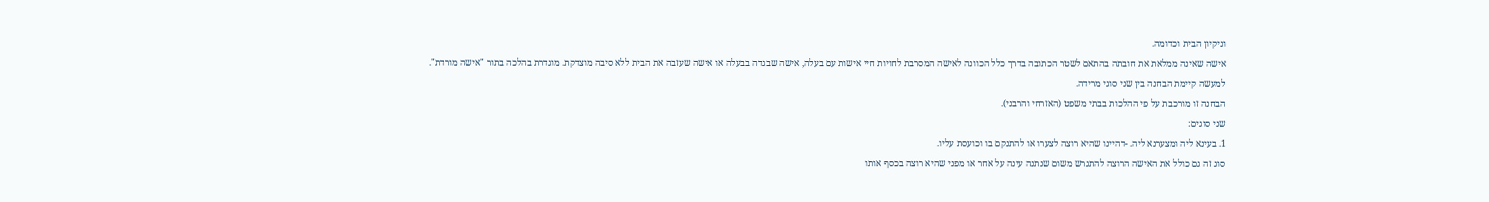וניקיון הבית וכדומה.
אישה שאינה ממלאת את חובתה בהתאם לשטר הכתובה בדרך כלל הכוונה לאישה המסרבת לחויות חיי אישות עם בעלה, אישה שבגדה בבעלה או אישה שעזבה את הבית ללא סיבה מוצדקת. מוגדרת בהלכה בתור "אישה מורדת".
למעשה קיימת הבחנה בין שני סוגי מרידה.
הבחנה זו מורכבת על פי ההלכות בבתי משפט (האזרחי והרבני).
שני סוגים:
1. בעינא ליה ומצערנא ליה. -דהיינו שהיא רוצה לצערו או להתנקם בו וכועסת עליו.
סוג זה גם כולל את האישה הרוצה להתגרש משום שנתנה עינה על אחר או מפני שהיא רוצה בכסף אותו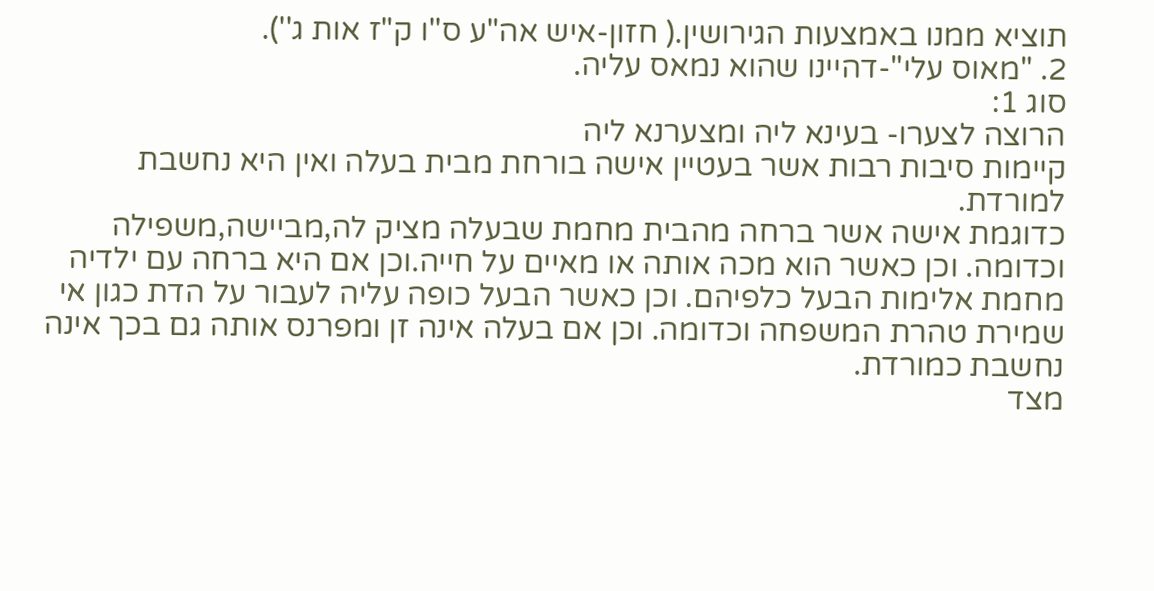תוציא ממנו באמצעות הגירושין.( חזון-איש אה"ע ס''ו ק"ז אות ג'').
2. "מאוס עלי"-דהיינו שהוא נמאס עליה.
סוג 1:
הרוצה לצערו- בעינא ליה ומצערנא ליה
קיימות סיבות רבות אשר בעטיין אישה בורחת מבית בעלה ואין היא נחשבת למורדת.
כדוגמת אישה אשר ברחה מהבית מחמת שבעלה מציק לה,מביישה,משפילה וכדומה. וכן כאשר הוא מכה אותה או מאיים על חייה.וכן אם היא ברחה עם ילדיה מחמת אלימות הבעל כלפיהם. וכן כאשר הבעל כופה עליה לעבור על הדת כגון אי שמירת טהרת המשפחה וכדומה. וכן אם בעלה אינה זן ומפרנס אותה גם בכך אינה נחשבת כמורדת.
מצד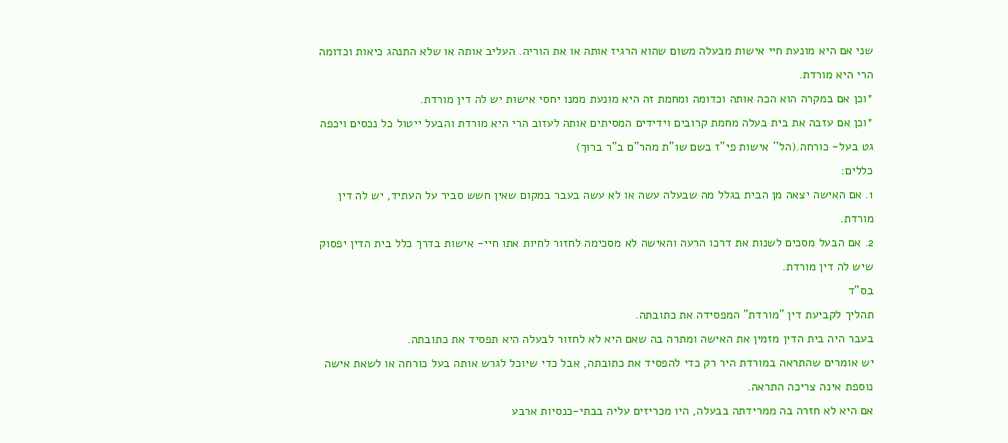שני אם היא מונעת חיי אישות מבעלה משום שהוא הרגיז אותה או את הוריה. העליב אותה או שלא התנהג כיאות וכדומה הרי היא מורדת.
*וכן אם במקרה הוא הכה אותה וכדומה ומחמת זה היא מונעת ממנו יחסי אישות יש לה דין מורדת.
*וכן אם עזבה את בית בעלה מחמת קרובים וידידים המסיתים אותה לעזוב הרי היא מורדת והבעל ייטול כל נכסים ויכפה גט בעל- כורחה.(הל'' אישות פי"ז בשם שו"ת מהר"ם ב"ר ברוך)
כללים:
1. אם האישה יצאה מן הבית בגלל מה שבעלה עשה או לא עשה בעבר במקום שאין חשש סביר על העתיד, יש לה דין מורדת.
2. אם הבעל מסכים לשנות את דרכו הרעה והאישה לא מסכימה לחזור לחיות אתו חיי- אישות בדרך כלל בית הדין יפסוק שיש לה דין מורדת.
בס"ד
תהליך לקביעת דין "מורדת" המפסידה את כתובתה.
בעבר היה בית הדין מזמין את האישה ומתרה בה שאם היא לא לחזור לבעלה היא תפסיד את כתובתה.
יש אומרים שהתראה במורדת היר רק כדי להפסיד את כתובתה, אבל כדי שיוכל לגרש אותה בעל כורחה או לשאת אישה נוספת אינה צריכה התראה.
אם היא לא חזרה בה ממרידתה בבעלה, היו מכריזים עליה בבתי-כנסיות ארבע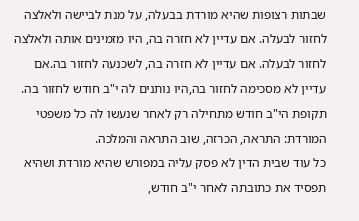שבתות רצופות שהיא מורדת בבעלה, על מנת לביישה ולאלצה לחזור לבעלה. אם עדיין לא חזרה בה, היו מזמינים אותה ולאלצה לחזור לבעלה. אם עדיין לא חזרה בה, לשכנעה לחזור בה.אם עדיין לא מסכימה לחזור בה,היו נותנים לה י"ב חודש לחזור בה.
תקופת הי"ב חודש מתחילה רק לאחר שנעשו לה כל משפטי המורדת: התראה, הכרזה, שוב התראה והמלכה.
כל עוד שבית הדין לא פסק עליה במפורש שהיא מורדת ושהיא תפסיד את כתובתה לאחר י"ב חודש,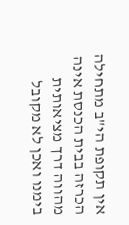אין תקופת הי"ב מתחילה
הכרזה בבית הכנסת אינה מהווה דרך מציאותית בימנו ואכן לא מקובל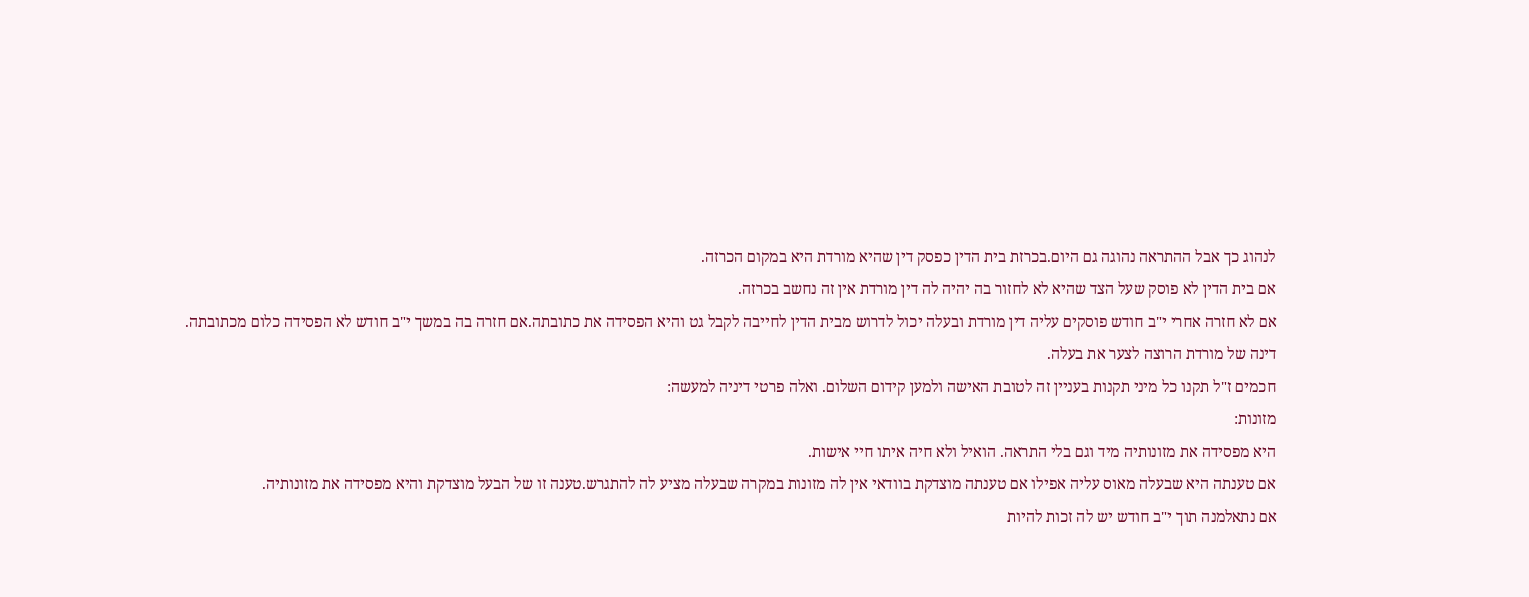לנהוג כך אבל ההתראה נהוגה גם היום.בכרזת בית הדין כפסק דין שהיא מורדת היא במקום הכרזה.
אם בית הדין לא פוסק שעל הצד שהיא לא לחזור בה יהיה לה דין מורדת אין זה נחשב בכרזה.
אם לא חזרה אחרי י"ב חודש פוסקים עליה דין מורדת ובעלה יכול לדרוש מבית הדין לחייבה לקבל גט והיא הפסידה את כתובתה.אם חזרה בה במשך י"ב חודש לא הפסידה כלום מכתובתה.
דינה של מורדת הרוצה לצער את בעלה.
חכמים ז"ל תקנו כל מיני תקנות בעניין זה לטובת האישה ולמען קידום השלום. ואלה פרטי דיניה למעשה:
מזונות:
היא מפסידה את מזונותיה מיד וגם בלי התראה. הואיל ולא חיה איתו חיי אישות.
אם טענתה היא שבעלה מאוס עליה אפילו אם טענתה מוצדקת בוודאי אין לה מזונות במקרה שבעלה מציע לה להתגרש.טענה זו של הבעל מוצדקת והיא מפסידה את מזונותיה.
אם נתאלמנה תוך י"ב חודש יש לה זכות להיות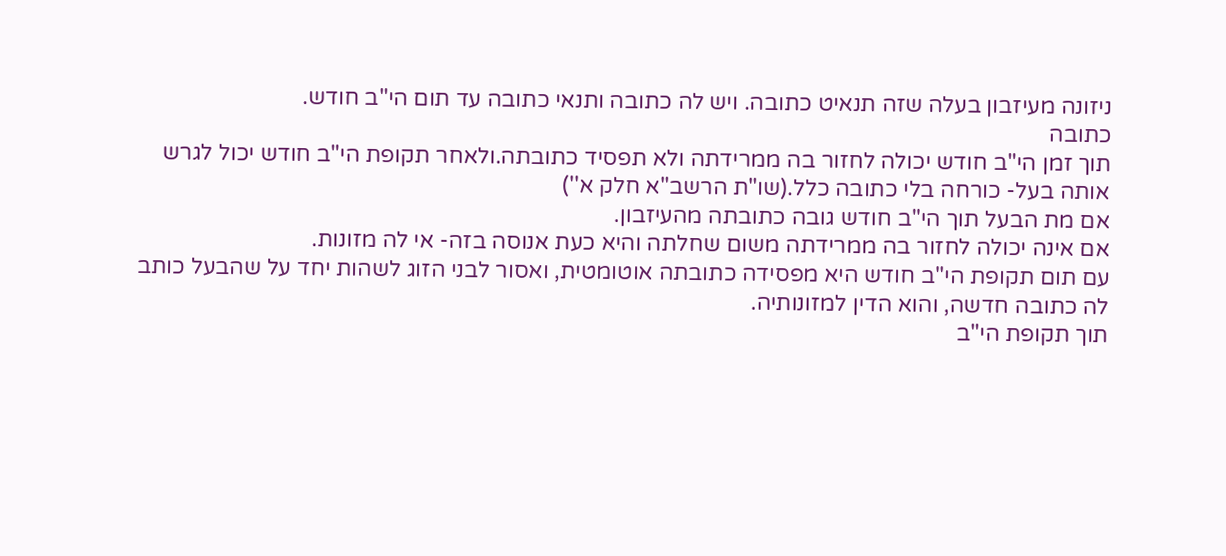ניזונה מעיזבון בעלה שזה תנאיט כתובה. ויש לה כתובה ותנאי כתובה עד תום הי"ב חודש.
כתובה
תוך זמן הי"ב חודש יכולה לחזור בה ממרידתה ולא תפסיד כתובתה.ולאחר תקופת הי"ב חודש יכול לגרש אותה בעל- כורחה בלי כתובה כלל.(שו"ת הרשב"א חלק א'')
אם מת הבעל תוך הי"ב חודש גובה כתובתה מהעיזבון.
אם אינה יכולה לחזור בה ממרידתה משום שחלתה והיא כעת אנוסה בזה- אי לה מזונות.
עם תום תקופת הי"ב חודש היא מפסידה כתובתה אוטומטית, ואסור לבני הזוג לשהות יחד על שהבעל כותב לה כתובה חדשה, והוא הדין למזונותיה.
תוך תקופת הי"ב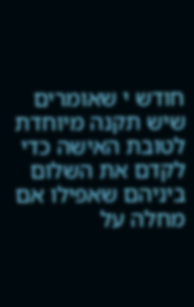חודש י שאומרים שיש תקנה מיוחדת לטובת האישה כדי לקדם את השלום ביניהם שאפילו אם מחלה על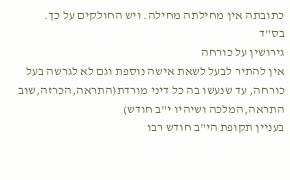כתובתה אין מחילתה מחילה. ויש החולקים על כך.
בס"ד
גירושין על כורחה
אין להתיר לבעל לשאת אישה נוספת וגם לא לגרשה בעל כורחה, עד שנעשו בה כל דיני מורדת(התראה,הכרזה,שוב התראה,המלכה ושיהיו י"ב חודש)
בעניין תקופת הי"ב חודש רבו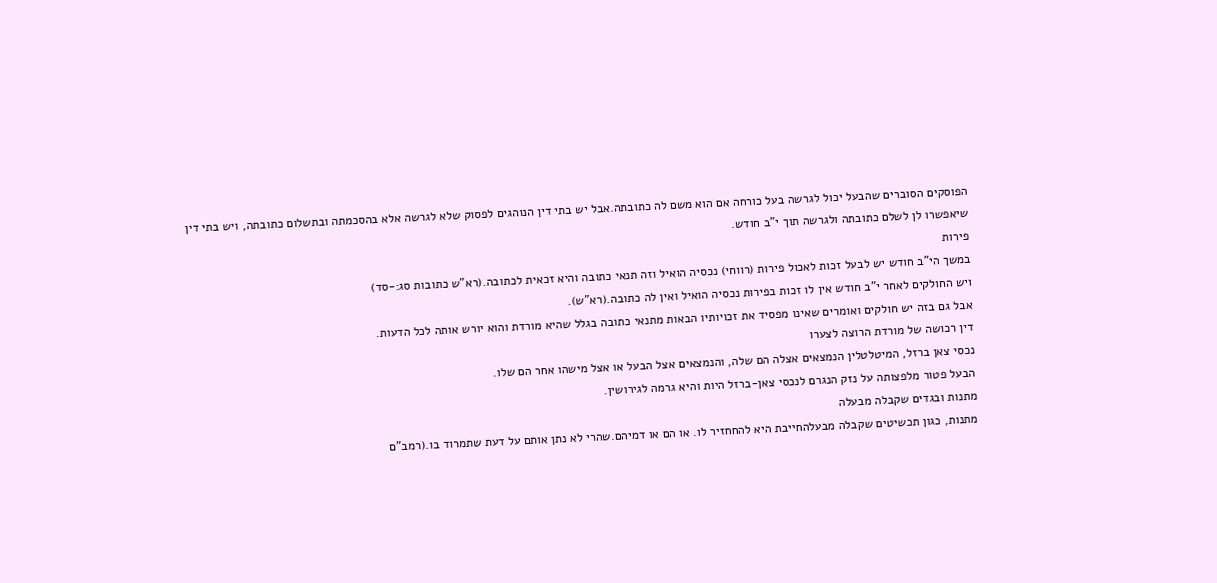הפוסקים הסוברים שהבעל יכול לגרשה בעל כורחה אם הוא משם לה כתובתה.אבל יש בתי דין הנוהגים לפסוק שלא לגרשה אלא בהסכמתה ובתשלום כתובתה, ויש בתי דין שיאפשרו לן לשלם כתובתה ולגרשה תוך י"ב חודש.
פירות
במשך הי"ב חודש יש לבעל זכות לאכול פירות (רווחי) נכסיה הואיל וזה תנאי כתובה והיא זכאית לכתובה.(רא"ש כתובות סג:-סד)
ויש החולקים לאחר י"ב חודש אין לו זכות בפירות נכסיה הואיל ואין לה כתובה.(רא"ש).
אבל גם בזה יש חולקים ואומרים שאינו מפסיד את זכויותיו הבאות מתנאי כתובה בגלל שהיא מורדת והוא יורש אותה לכל הדעות.
דין רכושה של מורדת הרוצה לצערו
נכסי צאן ברזל, המיטלטלין הנמצאים אצלה הם שלה, והנמצאים אצל הבעל או אצל מישהו אחר הם שלו.
הבעל פטור מלפצותה על נזק הנגרם לנכסי צאן-ברזל היות והיא גרמה לגירושין.
מתנות ובגדים שקבלה מבעלה
מתנות, כגון תכשיטים שקבלה מבעלהחייבת היא להחחזיר לו. או הם או דמיהם.שהרי לא נתן אותם על דעת שתמרוד בו.(רמב"ם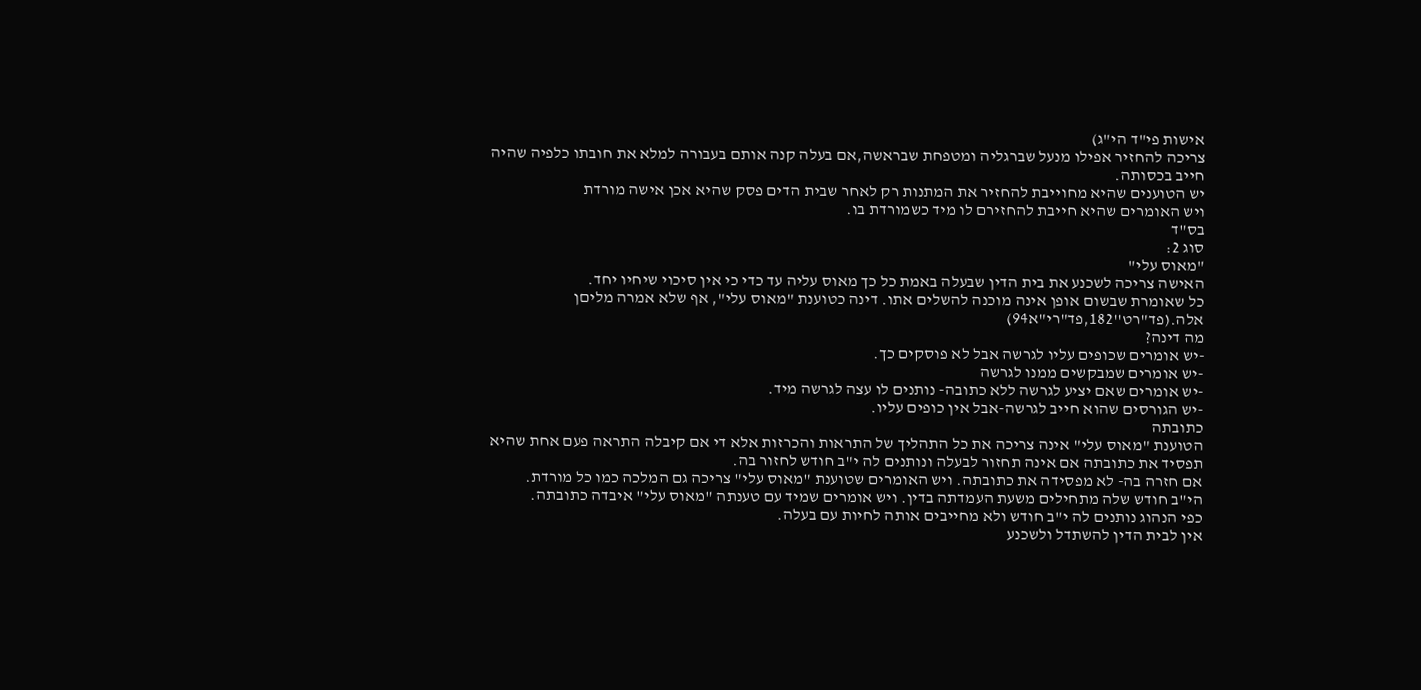אישות פי"ד הי"ג)
צריכה להחזיר אפילו מנעל שברגליה ומטפחת שבראשה,אם בעלה קנה אותם בעבורה למלא את חובתו כלפיה שהיה חייב בכסותה.
יש הטוענים שהיא מחוייבת להחזיר את המתנות רק לאחר שבית הדים פסק שהיא אכן אישה מורדת
ויש האומרים שהיא חייבת להחזירם לו מיד כשמורדת בו.
בס"ד
סוג 2:
"מאוס עלי"
האישה צריכה לשכנע את בית הדין שבעלה באמת כל כך מאוס עליה עד כדי כי אין סיכוי שיחיו יחד.
כל שאומרת שבשום אופן אינה מוכנה להשלים אתו. דינה כטוענת "מאוס עלי", אף שלא אמרה מליםן אלה.(פד"רט''182,פד"רי"א94)
מה דינה?
-יש אומרים שכופים עליו לגרשה אבל לא פוסקים כך.
-יש אומרים שמבקשים ממנו לגרשה
-יש אומרים שאם יציע לגרשה ללא כתובה- נותנים לו עצה לגרשה מיד.
-יש הגורסים שהוא חייב לגרשה-אבל אין כופים עליו.
כתובתה
הטוענת "מאוס עלי" אינה צריכה את כל התהליך של התראות והכרזות אלא די אם קיבלה התראה פעם אחת שהיא תפסיד את כתובתה אם אינה תחזור לבעלה ונותנים לה י"ב חודש לחזור בה.
אם חזרה בה- לא מפסידה את כתובתה. ויש האומרים שטוענת "מאוס עלי" צריכה גם המלכה כמו כל מורדת.
הי"ב חודש שלה מתחילים משעת העמדתה בדין. ויש אומרים שמיד עם טענתה "מאוס עלי" איבדה כתובתה.
כפי הנהוג נותנים לה י"ב חודש ולא מחייבים אותה לחיות עם בעלה.
אין לבית הדין להשתדל ולשכנע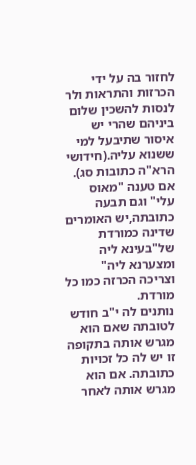לחזור בה על ידי הכרזות והתראות ולר לנסות להשכין שלום ביניהם שהרי יש איסור שתיבעל למי ששנוא עליה.(חידושי הרא"ה כתובות סג).
אם טענה "מאוס עלי" וגם תבעה כתובתה,יש האומרים שדינה כמורדת של"בעינא ליה ומצערנא ליה"
וצריכה הכרזה כמו כל מורדת.
נותנים לה י"ב חודש לטובתה שאם הוא מגרש אותה בתקופה זו יש לה כל זכויות כתובתה. אם הוא מגרש אותה לאחר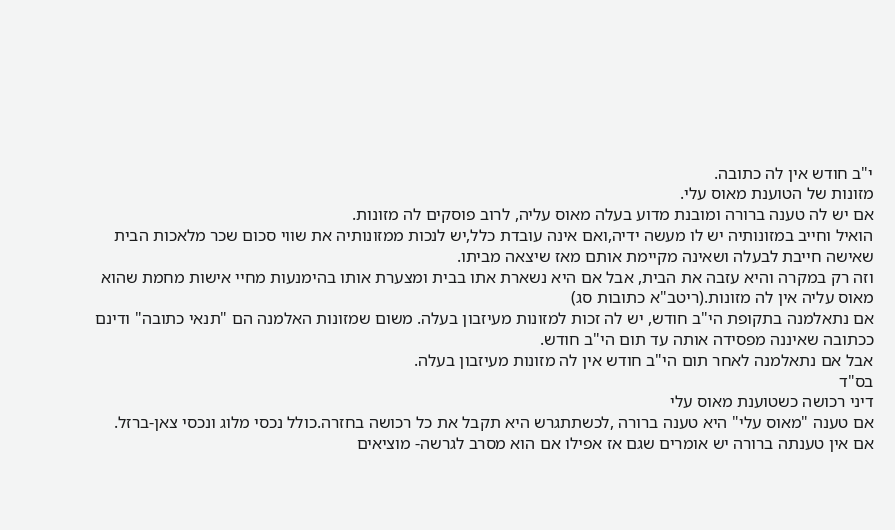י"ב חודש אין לה כתובה.
מזונות של הטוענת מאוס עלי.
אם יש לה טענה ברורה ומובנת מדוע בעלה מאוס עליה, לרוב פוסקים לה מזונות.
הואיל וחייב במזונותיה יש לו מעשה ידיה,ואם אינה עובדת כלל,יש לנכות ממזונותיה את שווי סכום שכר מלאכות הבית שאישה חייבת לבעלה ושאינה מקיימת אותם מאז שיצאה מביתו.
וזה רק במקרה והיא עזבה את הבית, אבל אם היא נשארת אתו בבית ומצערת אותו בהימנעות מחיי אישות מחמת שהוא מאוס עליה אין לה מזונות.(ריטב"א כתובות סג)
אם נתאלמנה בתקופת הי"ב חודש, יש לה זכות למזונות מעיזבון בעלה. משום שמזונות האלמנה הם "תנאי כתובה" ודינם ככתובה שאיננה מפסידה אותה עד תום הי"ב חודש.
אבל אם נתאלמנה לאחר תום הי"ב חודש אין לה מזונות מעיזבון בעלה.
בס"ד
דיני רכושה כשטוענת מאוס עלי
אם טענה "מאוס עלי" היא טענה ברורה ,לכשתתגרש היא תקבל את כל רכושה בחזרה.כולל נכסי מלוג ונכסי צאן-ברזל.
אם אין טענתה ברורה יש אומרים שגם אז אפילו אם הוא מסרב לגרשה- מוציאים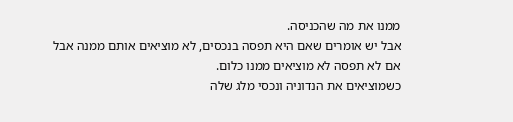ממנו את מה שהכניסה.
אבל יש אומרים שאם היא תפסה בנכסים, לא מוציאים אותם ממנה אבל אם לא תפסה לא מוציאים ממנו כלום.
כשמוציאים את הנדוניה ונכסי מלג שלה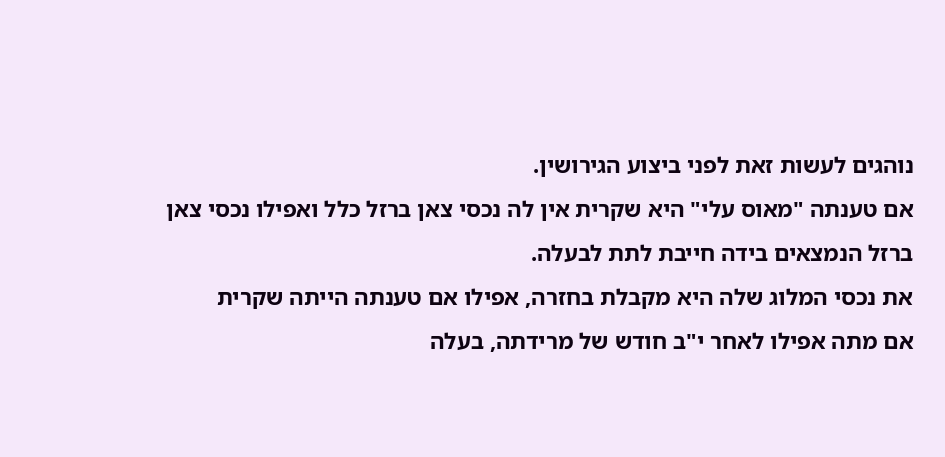נוהגים לעשות זאת לפני ביצוע הגירושין.
אם טענתה "מאוס עלי" היא שקרית אין לה נכסי צאן ברזל כלל ואפילו נכסי צאן ברזל הנמצאים בידה חייבת לתת לבעלה.
את נכסי המלוג שלה היא מקבלת בחזרה, אפילו אם טענתה הייתה שקרית
אם מתה אפילו לאחר י"ב חודש של מרידתה, בעלה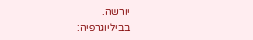יורשה.
בביליוגרפיה: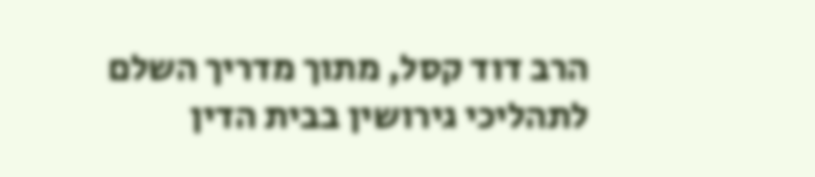הרב דוד קסל, מתוך מדריך השלם לתהליכי גירושין בבית הדין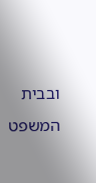ובבית המשפט